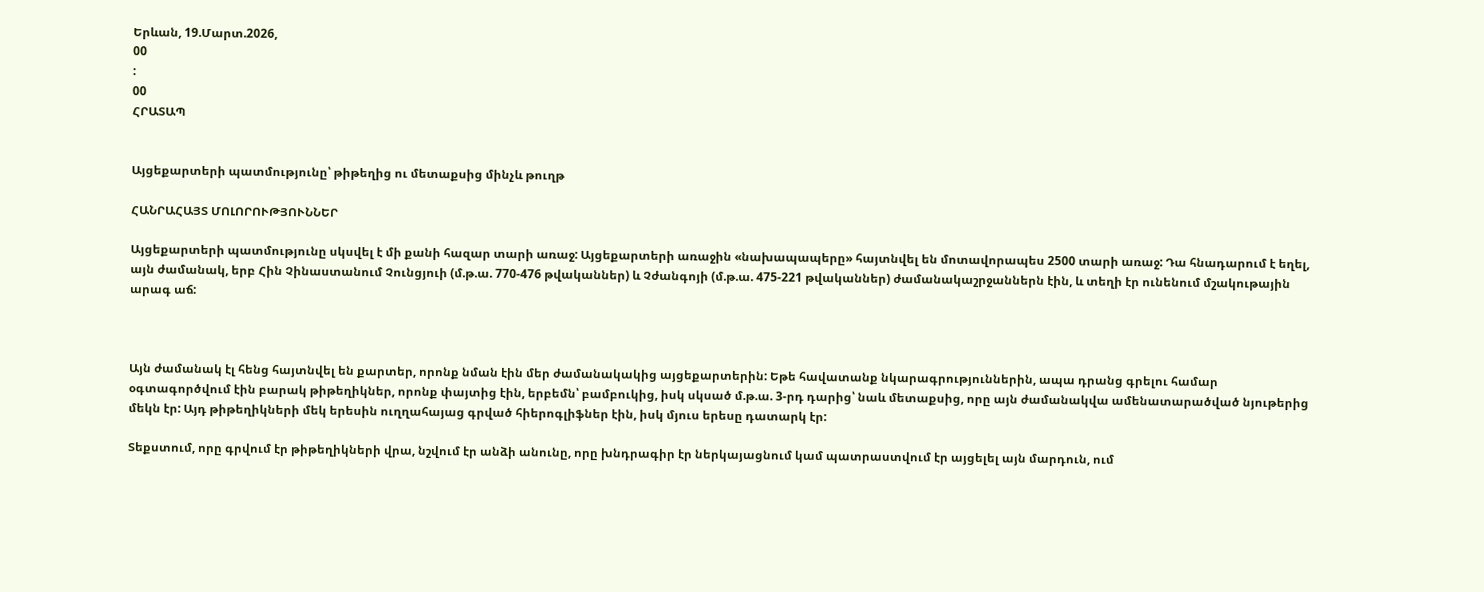Երևան, 19.Մարտ.2026,
00
:
00
ՀՐԱՏԱՊ


Այցեքարտերի պատմությունը՝ թիթեղից ու մետաքսից մինչև թուղթ

ՀԱՆՐԱՀԱՅՏ ՄՈԼՈՐՈՒԹՅՈՒՆՆԵՐ

Այցեքարտերի պատմությունը սկսվել է մի քանի հազար տարի առաջ: Այցեքարտերի առաջին «նախապապերը» հայտնվել են մոտավորապես 2500 տարի առաջ: Դա հնադարում է եղել, այն ժամանակ, երբ Հին Չինաստանում Չունցյուի (մ.թ.ա. 770-476 թվականներ) և Չժանգոյի (մ.թ.ա. 475-221 թվականներ) ժամանակաշրջաններն էին, և տեղի էր ունենում մշակութային արագ աճ:



Այն ժամանակ էլ հենց հայտնվել են քարտեր, որոնք նման էին մեր ժամանակակից այցեքարտերին: Եթե հավատանք նկարագրություններին, ապա դրանց գրելու համար օգտագործվում էին բարակ թիթեղիկներ, որոնք փայտից էին, երբեմն՝ բամբուկից, իսկ սկսած մ.թ.ա. 3-րդ դարից՝ նաև մետաքսից, որը այն ժամանակվա ամենատարածված նյութերից մեկն էր: Այդ թիթեղիկների մեկ երեսին ուղղահայաց գրված հիերոգլիֆներ էին, իսկ մյուս երեսը դատարկ էր:

Տեքստում, որը գրվում էր թիթեղիկների վրա, նշվում էր անձի անունը, որը խնդրագիր էր ներկայացնում կամ պատրաստվում էր այցելել այն մարդուն, ում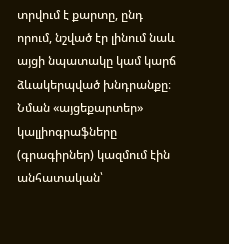տրվում է քարտը, ընդ որում, նշված էր լինում նաև այցի նպատակը կամ կարճ ձևակերպված խնդրանքը։ Նման «այցեքարտեր» կալլիոգրաֆները (գրագիրներ) կազմում էին անհատական՝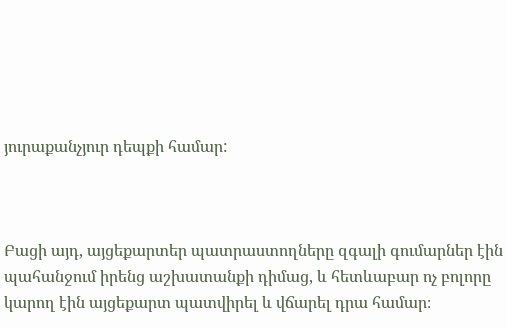յուրաքանչյուր դեպքի համար:



Բացի այդ, այցեքարտեր պատրաստողները զգալի գումարներ էին պահանջում իրենց աշխատանքի դիմաց, և հետևաբար ոչ բոլորը կարող էին այցեքարտ պատվիրել և վճարել դրա համար։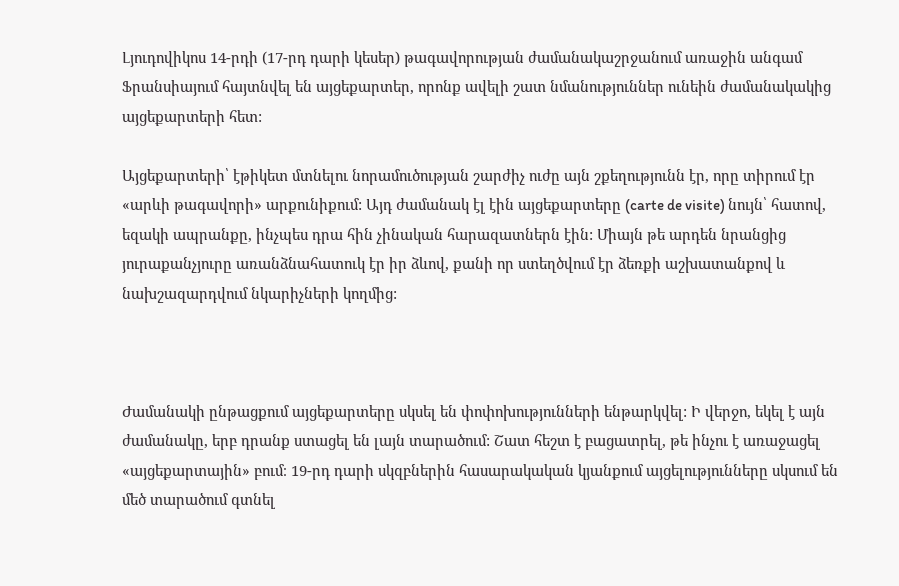Լյուդովիկոս 14-րդի (17-րդ դարի կեսեր) թագավորության ժամանակաշրջանում առաջին անգամ Ֆրանսիայում հայտնվել են այցեքարտեր, որոնք ավելի շատ նմանություններ ունեին ժամանակակից այցեքարտերի հետ:

Այցեքարտերի՝ էթիկետ մտնելու նորամուծության շարժիչ ուժը այն շքեղությունն էր, որը տիրում էր «արևի թագավորի» արքունիքում: Այդ ժամանակ էլ էին այցեքարտերը (carte de visite) նույն՝ հատով, եզակի ապրանքը, ինչպես դրա հին չինական հարազատներն էին: Միայն թե արդեն նրանցից յուրաքանչյուրը առանձնահատուկ էր իր ձևով, քանի որ ստեղծվում էր ձեռքի աշխատանքով և նախշազարդվում նկարիչների կողմից:



Ժամանակի ընթացքում այցեքարտերը սկսել են փոփոխությունների ենթարկվել: Ի վերջո, եկել է այն ժամանակը, երբ դրանք ստացել են լայն տարածում: Շատ հեշտ է բացատրել, թե ինչու է առաջացել «այցեքարտային» բում։ 19-րդ դարի սկզբներին հասարակական կյանքում այցելությունները սկսում են մեծ տարածում գտնել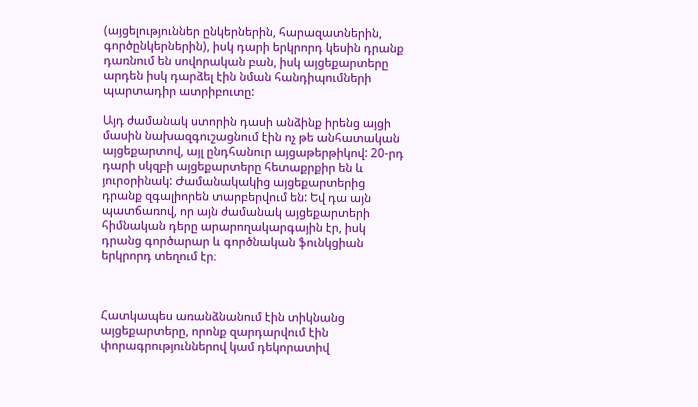(այցելություններ ընկերներին, հարազատներին, գործընկերներին), իսկ դարի երկրորդ կեսին դրանք դառնում են սովորական բան, իսկ այցեքարտերը արդեն իսկ դարձել էին նման հանդիպումների պարտադիր ատրիբուտը:

Այդ ժամանակ ստորին դասի անձինք իրենց այցի մասին նախազգուշացնում էին ոչ թե անհատական այցեքարտով, այլ ընդհանուր այցաթերթիկով: 20-րդ դարի սկզբի այցեքարտերը հետաքրքիր են և յուրօրինակ: Ժամանակակից այցեքարտերից դրանք զգալիորեն տարբերվում են: Եվ դա այն պատճառով, որ այն ժամանակ այցեքարտերի հիմնական դերը արարողակարգային էր, իսկ դրանց գործարար և գործնական ֆունկցիան երկրորդ տեղում էր։



Հատկապես առանձնանում էին տիկնանց այցեքարտերը, որոնք զարդարվում էին փորագրություններով կամ դեկորատիվ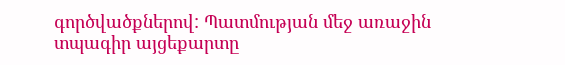գործվածքներով: Պատմության մեջ առաջին տպագիր այցեքարտը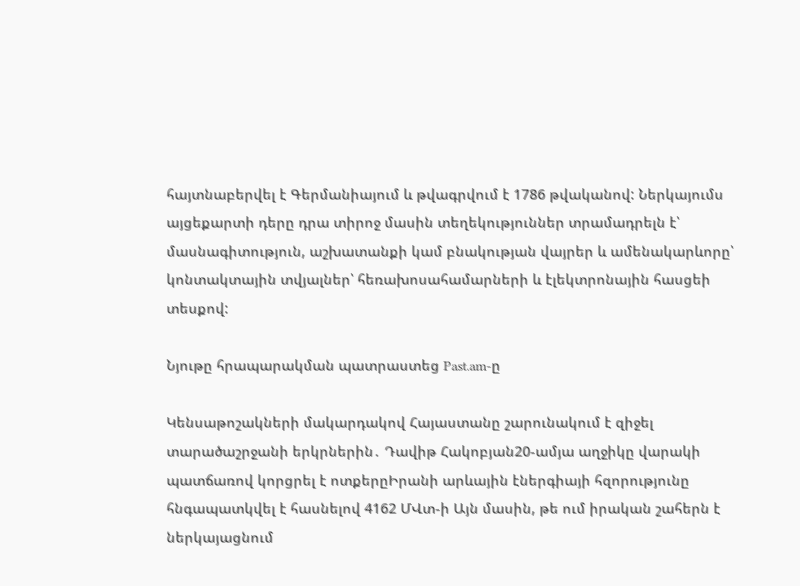հայտնաբերվել է Գերմանիայում և թվագրվում է 1786 թվականով: Ներկայումս այցեքարտի դերը դրա տիրոջ մասին տեղեկություններ տրամադրելն է՝ մասնագիտություն, աշխատանքի կամ բնակության վայրեր և ամենակարևորը՝ կոնտակտային տվյալներ՝ հեռախոսահամարների և էլեկտրոնային հասցեի տեսքով:

Նյութը հրապարակման պատրաստեց Past.am-ը

Կենսաթոշակների մակարդակով Հայաստանը շարունակում է զիջել տարածաշրջանի երկրներին․ Դավիթ Հակոբյան20-ամյա աղջիկը վարակի պատճառով կորցրել է ոտքերըԻրանի արևային էներգիայի հզորությունը հնգապատկվել է հասնելով 4162 ՄՎտ-ի Այն մասին, թե ում իրական շահերն է ներկայացնում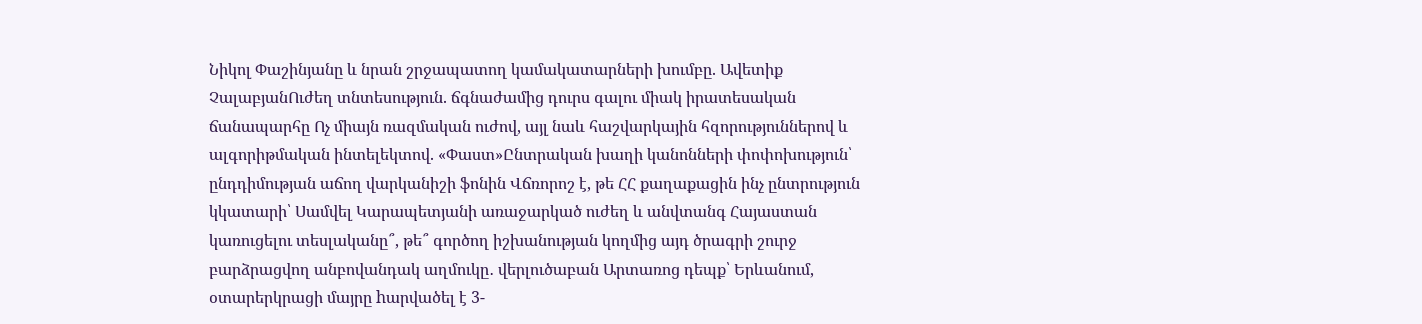Նիկոլ Փաշինյանը և նրան շրջապատող կամակատարների խումբը. Ավետիք ՉալաբյանՈւժեղ տնտեսություն. ճգնաժամից դուրս գալու միակ իրատեսական ճանապարհը Ոչ միայն ռազմական ուժով, այլ նաև հաշվարկային հզորություններով և ալգորիթմական ինտելեկտով. «Փաստ»Ընտրական խաղի կանոնների փոփոխություն՝ ընդդիմության աճող վարկանիշի ֆոնին Վճռորոշ է, թե ՀՀ քաղաքացին ինչ ընտրություն կկատարի՝ Սամվել Կարապետյանի առաջարկած ուժեղ և անվտանգ Հայաստան կառուցելու տեսլականը՞, թե՞ գործող իշխանության կողմից այդ ծրագրի շուրջ բարձրացվող անբովանդակ աղմուկը․ վերլուծաբան Արտառոց դեպք՝ Երևանում, օտարերկրացի մայրը hարվածել է 3-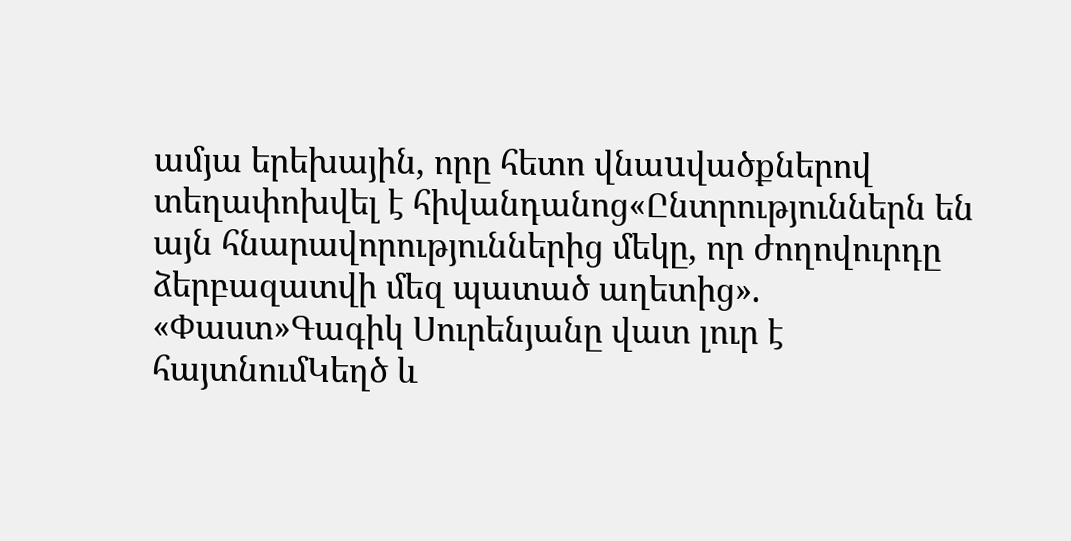ամյա երեխային, որը հետո վնաuվածքներով տեղափոխվել է հիվանդանոց«Ընտրություններն են այն հնարավորություններից մեկը, որ ժողովուրդը ձերբազատվի մեզ պատած աղետից». «Փաստ»Գագիկ Սուրենյանը վատ լուր է հայտնումԿեղծ և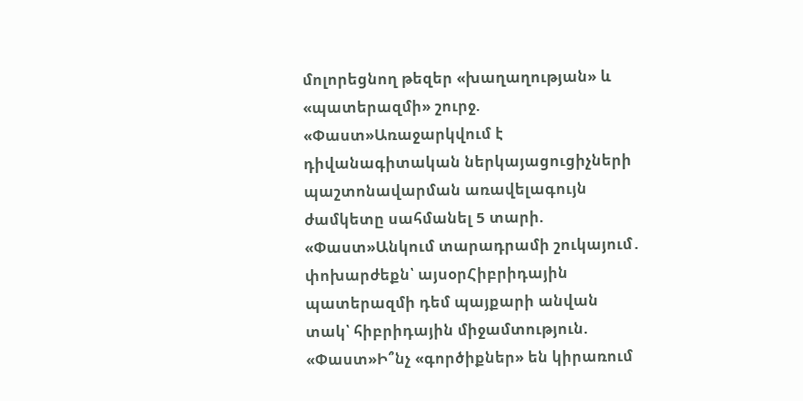մոլորեցնող թեզեր «խաղաղության» և «պատերազմի» շուրջ. «Փաստ»Առաջարկվում է դիվանագիտական ներկայացուցիչների պաշտոնավարման առավելագույն ժամկետը սահմանել 5 տարի. «Փաստ»Անկում տարադրամի շուկայում․ փոխարժեքն՝ այսօրՀիբրիդային պատերազմի դեմ պայքարի անվան տակ՝ հիբրիդային միջամտություն. «Փաստ»Ի՞նչ «գործիքներ» են կիրառում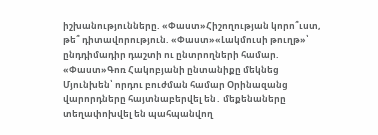իշխանությունները. «Փաստ»Հիշողության կորո՞ւստ, թե՞ դիտավորություն. «Փաստ»«Լակմուսի թուղթ»՝ ընդդիմադիր դաշտի ու ընտրողների համար. «Փաստ»Գոռ Հակոբյանի ընտանիքը մեկնեց Մյունխեն՝ որդու բուժման համար Օրինազանց վարորդները հայտնաբերվել են․ մեքենաները տեղափոխվել են պահպանվող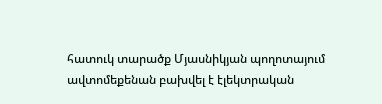հատուկ տարածք Մյասնիկյան պողոտայում ավտոմեքենան բախվել է էլեկտրական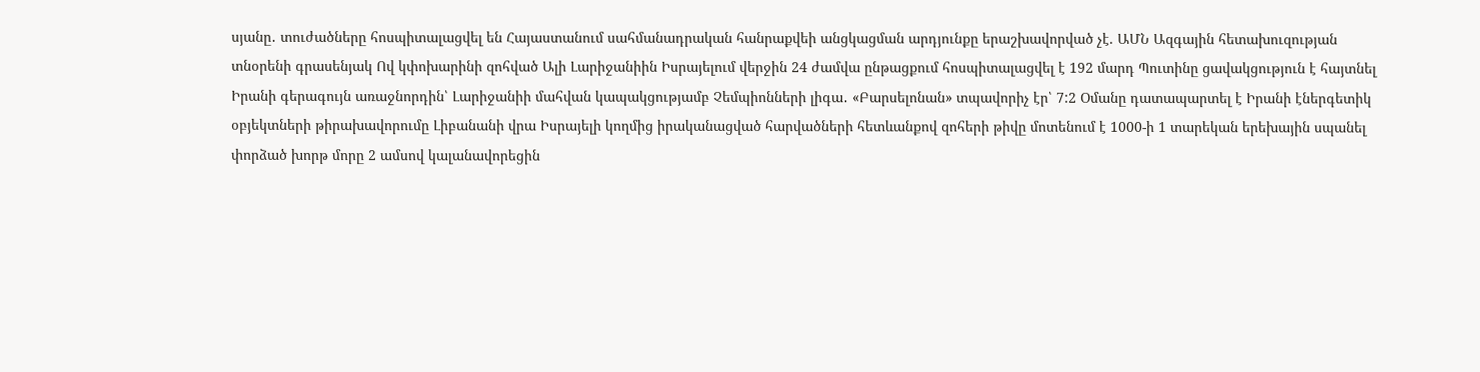սյանը․ տուժածները հոսպիտալացվել են Հայաստանում սահմանադրական հանրաքվեի անցկացման արդյունքը երաշխավորված չէ. ԱՄՆ Ազգային հետախուզության տնօրենի գրասենյակ Ով կփոխարինի զոհված Ալի Լարիջանիին Իսրայելում վերջին 24 ժամվա ընթացքում հոսպիտալացվել է 192 մարդ Պուտինը ցավակցություն է հայտնել Իրանի գերագույն առաջնորդին՝ Լարիջանիի մահվան կապակցությամբ Չեմպիոնների լիգա․ «Բարսելոնան» տպավորիչ էր՝ 7:2 Օմանը դատապարտել է Իրանի էներգետիկ օբյեկտների թիրախավորումը Լիբանանի վրա Իսրայելի կողմից իրականացված հարվածների հետևանքով զոհերի թիվը մոտենում է 1000-ի 1 տարեկան երեխային սպանել փորձած խորթ մորը 2 ամսով կալանավորեցին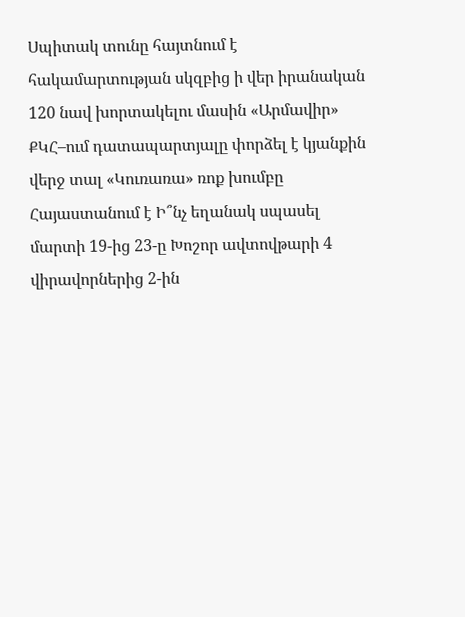Սպիտակ տունը հայտնում է հակամարտության սկզբից ի վեր իրանական 120 նավ խորտակելու մասին «Արմավիր» ՔԿՀ–ում դատապարտյալը փորձել է կյանքին վերջ տալ «Կուռառա» ռոք խումբը Հայաստանում է Ի՞նչ եղանակ սպասել մարտի 19-ից 23-ը Խոշոր ավտովթարի 4 վիրավորներից 2-ին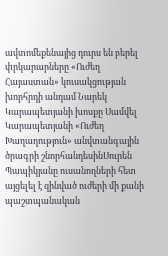ավտոմեքենայից դուրս են բերել փրկարարները «Ուժեղ Հայաստան» կուսակցության խորհրդի անդամ Նարեկ Կարապետյանի խոսքը Սամվել Կարապետյանի «Ուժեղ Խաղաղություն» անվտանգային ծրագրի շնորհանդեսինՍուրեն Պապիկյանը ուսանողների հետ այցելել է զինված ուժերի մի քանի պաշտպանական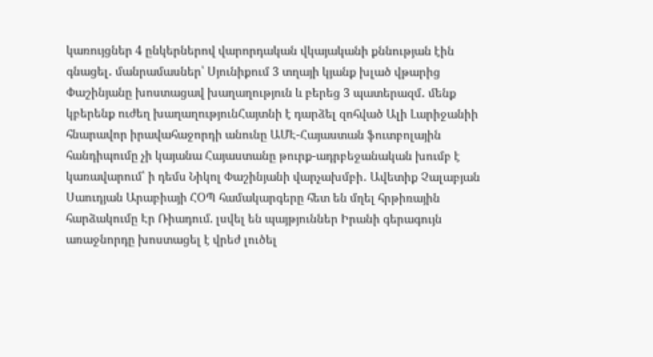կառույցներ 4 ընկերներով վարորդական վկայականի քննության էին գնացել․ մանրամասներ՝ Սյունիքում 3 տղայի կյանք խլած վթարից Փաշինյանը խոստացավ խաղաղություն և բերեց 3 պատերազմ․ մենք կբերենք ուժեղ խաղաղությունՀայտնի է դարձել զոհված Ալի Լարիջանիի հնարավոր իրավահաջորդի անունը ԱՄԷ-Հայաստան ֆուտբոլային հանդիպումը չի կայանա Հայաստանը թուրք-ադրբեջանական խումբ է կառավարում՝ ի դեմս Նիկոլ Փաշինյանի վարչախմբի․ Ավետիք Չալաբյան Սաուդյան Արաբիայի ՀՕՊ համակարգերը հետ են մղել հրթիռային հարձակումը Էր Ռիադում. լսվել են պայթյուններ Իրանի գերագույն առաջնորդը խոստացել է վրեժ լուծել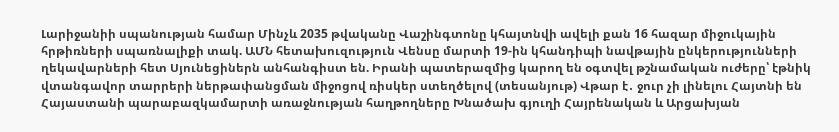Լարիջանիի սպանության համար Մինչև 2035 թվականը Վաշինգտոնը կհայտնվի ավելի քան 16 հազար միջուկային հրթիռների սպառնալիքի տակ. ԱՄՆ հետախուզություն Վենսը մարտի 19-ին կհանդիպի նավթային ընկերությունների ղեկավարների հետ Սյունեցիներն անհանգիստ են. Իրանի պատերազմից կարող են օգտվել թշնամական ուժերը՝ էթնիկ վտանգավոր տարրերի ներթափանցման միջոցով ռիսկեր ստեղծելով (տեսանյութ) Վթար է․ ջուր չի լինելու Հայտնի են Հայաստանի պարաբազկամարտի առաջնության հաղթողները Խնածախ գյուղի Հայրենական և Արցախյան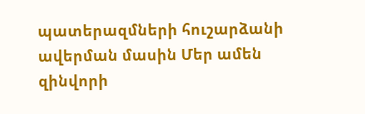պատերազմների հուշարձանի ավերման մասին Մեր ամեն զինվորի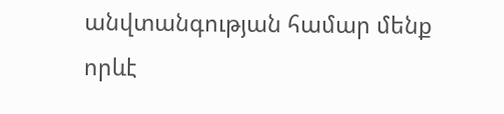անվտանգության համար մենք որևէ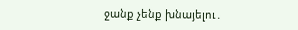ջանք չենք խնայելու․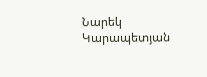Նարեկ Կարապետյան